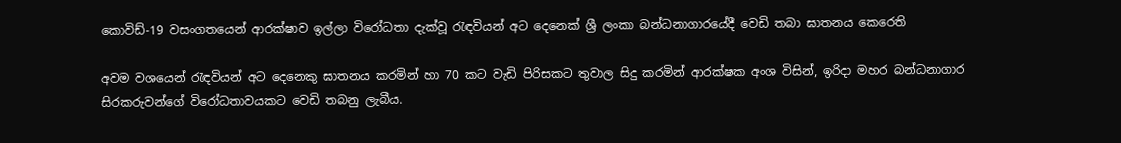කොවිඩ්-19 වසංගතයෙන් ආරක්ෂාව ඉල්ලා විරෝධතා දැක්වූ රැඳවියන් අට දෙනෙක් ශ්‍රී ලංකා බන්ධනාගාරයේදී වෙඩි තබා ඝාතනය කෙරෙති

අවම වශයෙන් රැඳවියන් අට දෙනෙකු ඝාතනය කරමින් හා 70 කට වැඩි පිරිසකට තුවාල සිදු කරමින් ආරක්ෂක අංශ විසින්, ඉරිදා මහර බන්ධනාගාර සිරකරුවන්ගේ විරෝධතාවයකට වෙඩි තබනු ලැබීය.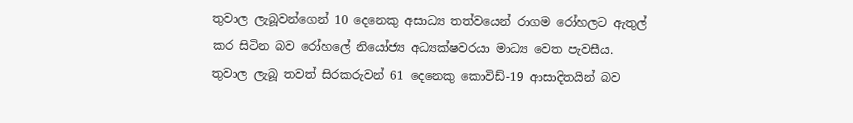තුවාල ලැබූවන්ගෙන් 10 දෙනෙකු අසාධ්‍ය තත්වයෙන් රාගම රෝහලට ඇතුල් කර සිටින බව රෝහලේ නියෝජ්‍ය අධ්‍යක්ෂවරයා මාධ්‍ය වෙත පැවසීය. තුවාල ලැබූ තවත් සිරකරුවන් 61 දෙනෙකු කොවිඩ්-19 ආසාදිතයින් බව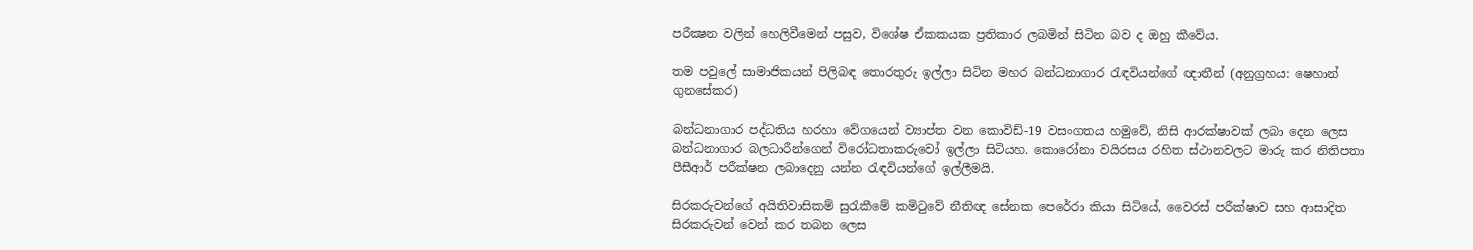පරීක්‍ෂන වලින් හෙලිවීමෙන් පසුව, විශේෂ ඒකකයක ප්‍රතිකාර ලබමින් සිටින බව ද ඔහු කීවේය.

තම පවුලේ සාමාජිකයන් පිලිබඳ තොරතුරු ඉල්ලා සිටින මහර බන්ධනාගාර රැඳවියන්ගේ ඥාතීන් (අනුග්‍රහය: ෂෙහාන් ගුනසේකර)

බන්ධනාගාර පද්ධතිය හරහා වේගයෙන් ව්‍යාප්ත වන කොවිඩ්-19 වසංගතය හමුවේ, නිසි ආරක්ෂාවක් ලබා දෙන ලෙස බන්ධනාගාර බලධාරීන්ගෙන් විරෝධතාකරුවෝ ඉල්ලා සිටියහ. කොරෝනා වයිරසය රහිත ස්ථානවලට මාරු කර නිතිපතා පීසීආර් පරීක්ෂන ලබාදෙනු යන්න රැඳවියන්ගේ ඉල්ලීමයි.

සිරකරුවන්ගේ අයිතිවාසිකම් සුරැකීමේ කමිටුවේ නීතිඥ සේනක පෙරේරා කියා සිටියේ, වෛරස් පරීක්ෂාව සහ ආසාදිත සිරකරුවන් වෙන් කර තබන ලෙස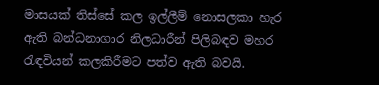මාසයක් තිස්සේ කල ඉල්ලීම් නොසලකා හැර ඇති බන්ධනාගාර නිලධාරීන් පිලිබඳව මහර රැඳවියන් කලකිරීමට පත්ව ඇති බවයි.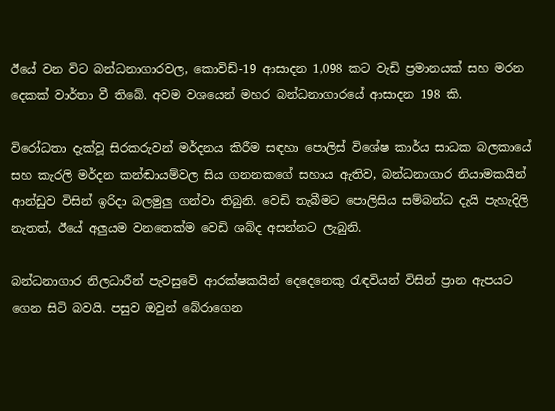ඊයේ වන විට බන්ධනාගාරවල, කොවිඩ්-19 ආසාදන 1,098 කට වැඩි ප්‍රමානයක් සහ මරන දෙකක් වාර්තා වී තිබේ. අවම වශයෙන් මහර බන්ධනාගාරයේ ආසාදන 198 කි.

විරෝධතා දැක්වූ සිරකරුවන් මර්දනය කිරීම සඳහා පොලිස් විශේෂ කාර්ය සාධක බලකායේ සහ කැරලි මර්දන කන්ඬායම්වල සිය ගනනකගේ සහාය ඇතිව, බන්ධනාගාර නියාමකයින් ආන්ඩුව විසින් ඉරිදා බලමුලු ගන්වා තිබුනි. වෙඩි තැබීමට පොලිසිය සම්බන්ධ දැයි පැහැදිලි නැතත්, ඊයේ අලුයම වනතෙක්ම වෙඩි ශබ්ද අසන්නට ලැබුනි.

බන්ධනාගාර නිලධාරීන් පැවසුවේ ආරක්ෂකයින් දෙදෙනෙකු රැඳවියන් විසින් ප්‍රාන ඇපයට ගෙන සිටි බවයි. පසුව ඔවුන් බේරාගෙන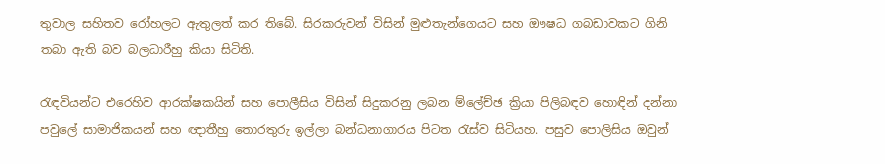තුවාල සහිතව රෝහලට ඇතුලත් කර තිබේ. සිරකරුවන් විසින් මුළුතැන්ගෙයට සහ ඖෂධ ගබඩාවකට ගිනි තබා ඇති බව බලධාරීහු කියා සිටිති.

රැඳවියන්ට එරෙහිව ආරක්ෂකයින් සහ පොලීසිය විසින් සිදුකරනු ලබන ම්ලේච්ඡ ක්‍රියා පිලිබඳව හොඳින් දන්නා පවුලේ සාමාජිකයන් සහ ඥාතීහු තොරතුරු ඉල්ලා බන්ධනාගාරය පිටත රැස්ව සිටියහ. පසුව පොලිසිය ඔවුන්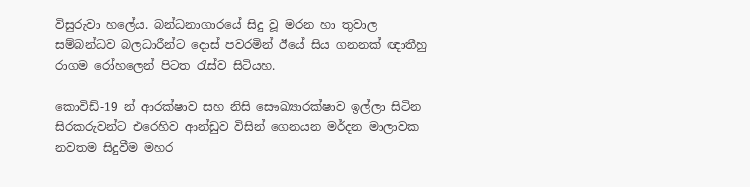විසුරුවා හලේය. බන්ධනාගාරයේ සිදු වූ මරන හා තුවාල සම්බන්ධව බලධාරීන්ට දොස් පවරමින් ඊයේ සිය ගනනක් ඥාතීහු රාගම රෝහලෙන් පිටත රැස්ව සිටියහ.

කොවිඩ්-19 න් ආරක්ෂාව සහ නිසි සෞඛ්‍යාරක්ෂාව ඉල්ලා සිටින සිරකරුවන්ට එරෙහිව ආන්ඩුව විසින් ගෙනයන මර්දන මාලාවක නවතම සිදුවීම මහර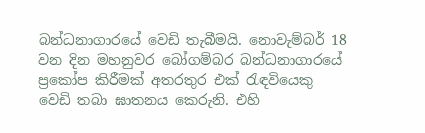බන්ධනාගාරයේ වෙඩි තැබීමයි. නොවැම්බර් 18 වන දින මහනුවර බෝගම්බර බන්ධනාගාරයේ ප්‍රකෝප කිරීමක් අතරතුර එක් රැඳවියෙකු වෙඩි තබා ඝාතනය කෙරුනි. එහි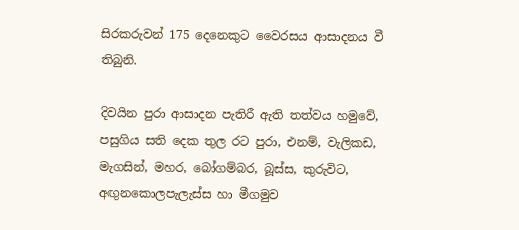සිරකරුවන් 175 දෙනෙකුට වෛරසය ආසාදනය වී තිබුනි.

දිවයින පුරා ආසාදන පැතිරී ඇති තත්වය හමුවේ, පසුගිය සති දෙක තුල රට පුරා, එනම්, වැලිකඩ, මැගසින්, මහර, බෝගම්බර, බූස්ස, කුරුවිට, අඟුනකොලපැලැස්ස හා මීගමුව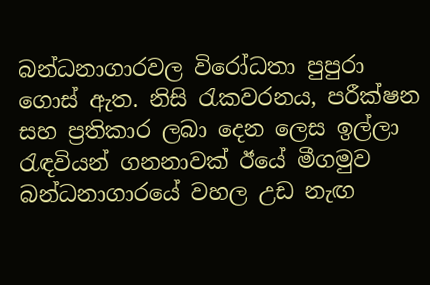බන්ධනාගාරවල විරෝධතා පුපුරා ගොස් ඇත. නිසි රැකවරනය, පරීක්ෂන සහ ප්‍රතිකාර ලබා දෙන ලෙස ඉල්ලා රැඳවියන් ගනනාවක් ඊයේ මීගමුව බන්ධනාගාරයේ වහල උඩ නැඟ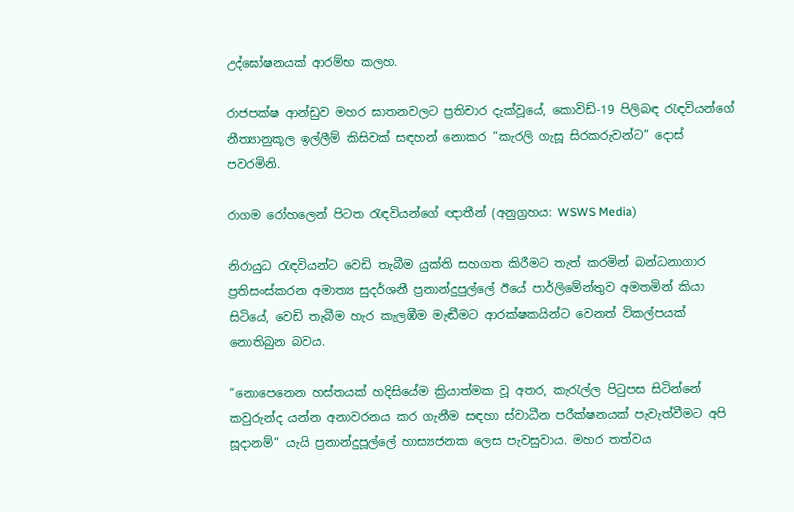උද්ඝෝෂනයක් ආරම්භ කලහ.

රාජපක්ෂ ආන්ඩුව මහර ඝාතනවලට ප්‍රතිචාර දැක්වූයේ, කොවිඩ්-19 පිලිබඳ රැඳවියන්ගේ නීත්‍යානුකූල ඉල්ලීම් කිසිවක් සඳහන් නොකර “කැරලි ගැසූ සිරකරුවන්ට” දොස් පවරමිනි.

රාගම රෝහලෙන් පිටත රැඳවියන්ගේ ඥාතීන් (අනුග්‍රහය: WSWS Media)

නිරායුධ රැඳවියන්ට වෙඩි තැබීම යුක්ති සහගත කිරීමට තැත් කරමින් බන්ධනාගාර ප්‍රතිසංස්කරන අමාත්‍ය සුදර්ශනී ප්‍රනාන්දුපුල්ලේ ඊයේ පාර්ලිමේන්තුව අමතමින් කියා සිටියේ, වෙඩි තැබීම හැර කැලඹීම මැඬීමට ආරක්ෂකයින්ට වෙනත් විකල්පයක් නොතිබුන බවය.

“නොපෙනෙන හස්තයක් හදිසියේම ක්‍රියාත්මක වූ අතර, කැරැල්ල පිටුපස සිටින්නේ කවුරුන්ද යන්න අනාවරනය කර ගැනීම සඳහා ස්වාධීන පරීක්ෂනයක් පැවැත්වීමට අපි සූදානම්” යැයි ප්‍රනාන්දුපූල්ලේ හාස්‍යජනක ලෙස පැවසුවාය. මහර තත්වය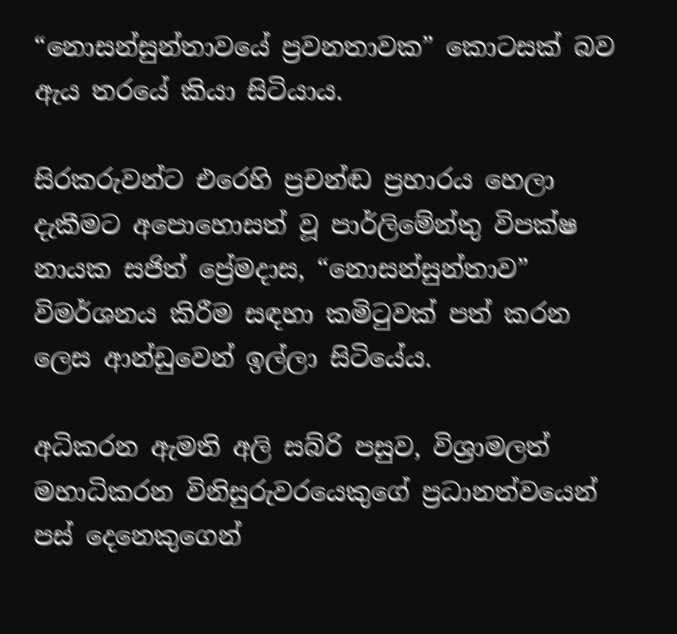“නොසන්සුන්තාවයේ ප්‍රවනතාවක” කොටසක් බව ඇය තරයේ කියා සිටියාය.

සිරකරුවන්ට එරෙහි ප්‍රචන්ඬ ප්‍රහාරය හෙලා දැකීමට අපොහොසත් වූ පාර්ලිමේන්තු විපක්ෂ නායක සජිත් ප්‍රේමදාස, “නොසන්සුන්තාව” විමර්ශනය කිරීම සඳහා කමිටුවක් පත් කරන ලෙස ආන්ඩුවෙන් ඉල්ලා සිටියේය.

අධිකරන ඇමති අලි සබ්රි පසුව, විශ්‍රාමලත් මහාධිකරන විනිසුරුවරයෙකුගේ ප්‍රධානත්වයෙන් පස් දෙනෙකුගෙන්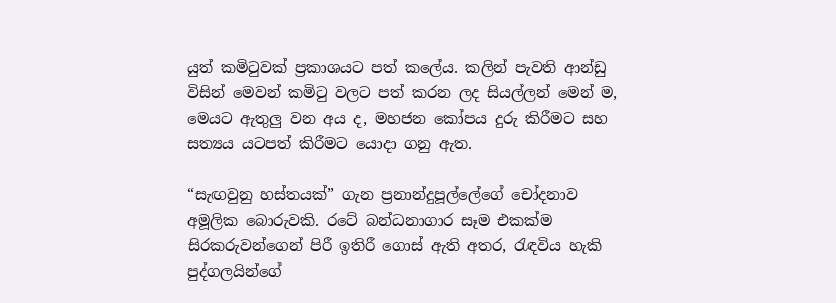යුත් කමිටුවක් ප්‍රකාශයට පත් කලේය. කලින් පැවති ආන්ඩු විසින් මෙවන් කමිටු වලට පත් කරන ලද සියල්ලන් මෙන් ම, මෙයට ඇතුලු වන අය ද, මහජන කෝපය දුරු කිරීමට සහ සත්‍යය යටපත් කිරීමට යොදා ගනු ඇත.

“සැඟවුනු හස්තයක්” ගැන ප්‍රනාන්දුපූල්ලේගේ චෝදනාව අමූලික බොරුවකි. රටේ බන්ධනාගාර සෑම එකක්ම සිරකරුවන්ගෙන් පිරී ඉතිරී ගොස් ඇති අතර, රැඳවිය හැකි පුද්ගලයින්ගේ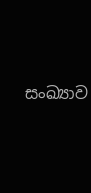සංඛ්‍යාව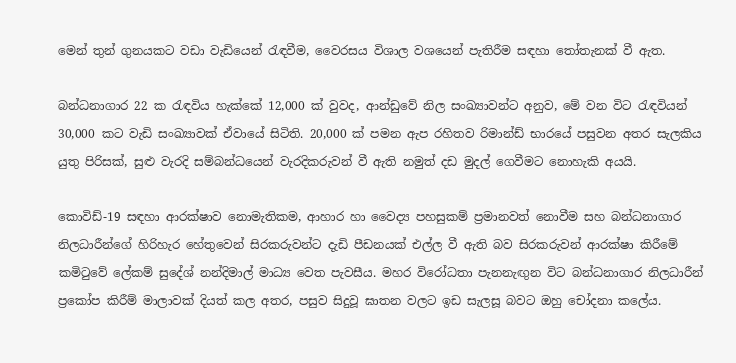මෙන් තුන් ගුනයකට වඩා වැඩියෙන් රැඳවීම, වෛරසය විශාල වශයෙන් පැතිරීම සඳහා තෝතැනක් වී ඇත.

බන්ධනාගාර 22 ක රැඳවිය හැක්කේ 12,000 ක් වුවද, ආන්ඩුවේ නිල සංඛ්‍යාවන්ට අනුව, මේ වන විට රැඳවියන් 30,000 කට වැඩි සංඛ්‍යාවක් ඒවායේ සිටිති. 20,000 ක් පමන ඇප රහිතව රිමාන්ඩ් භාරයේ පසුවන අතර සැලකිය යුතු පිරිසක්, සුළු වැරදි සම්බන්ධයෙන් වැරදිකරුවන් වී ඇති නමුත් දඩ මුදල් ගෙවීමට නොහැකි අයයි.

කොවිඩ්-19 සඳහා ආරක්ෂාව නොමැතිකම, ආහාර හා වෛද්‍ය පහසුකම් ප්‍රමානවත් නොවීම සහ බන්ධනාගාර නිලධාරීන්ගේ හිරිහැර හේතුවෙන් සිරකරුවන්ට දැඩි පීඩනයක් එල්ල වී ඇති බව සිරකරුවන් ආරක්ෂා කිරීමේ කමිටුවේ ලේකම් සුදේශ් නන්දිමාල් මාධ්‍ය වෙත පැවසීය. මහර විරෝධතා පැනනැඟුන විට බන්ධනාගාර නිලධාරීන් ප්‍රකෝප කිරීම් මාලාවක් දියත් කල අතර, පසුව සිදුවූ ඝාතන වලට ඉඩ සැලසූ බවට ඔහු චෝදනා කලේය.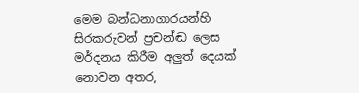මෙම බන්ධනාගාරයන්හි සිරකරුවන් ප්‍රචන්ඬ ලෙස මර්දනය කිරීම අලුත් දෙයක් නොවන අතර,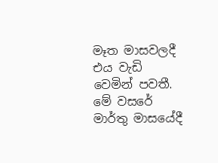මෑත මාසවලදී එය වැඩි වෙමින් පවතී. මේ වසරේ මාර්තු මාසයේදී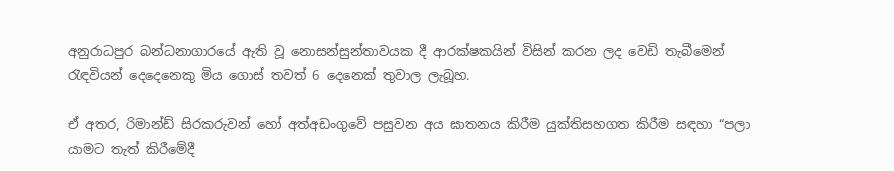අනුරාධපුර බන්ධනාගාරයේ ඇති වූ නොසන්සුන්තාවයක දී ආරක්ෂකයින් විසින් කරන ලද වෙඩි තැබීමෙන් රැඳවියන් දෙදෙනෙකු මිය ගොස් තවත් 6 දෙනෙක් තුවාල ලැබූහ.

ඒ අතර, රිමාන්ඩ් සිරකරුවන් හෝ අත්අඩංගුවේ පසුවන අය ඝාතනය කිරීම යුක්තිසහගත කිරීම සඳහා “පලා යාමට තැත් කිරීමේදී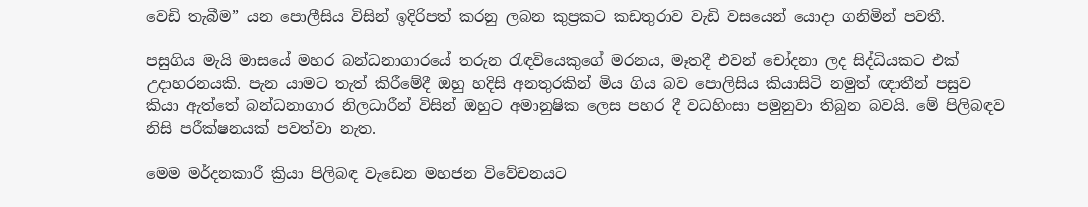වෙඩි තැබීම” යන පොලීසිය විසින් ඉදිරිපත් කරනු ලබන කුප්‍රකට කඩතුරාව වැඩි වසයෙන් යොදා ගනිමින් පවතී.

පසුගිය මැයි මාසයේ මහර බන්ධනාගාරයේ තරුන රැඳවියෙකුගේ මරනය, මෑතදී එවන් චෝදනා ලද සිද්ධියකට එක් උදාහරනයකි. පැන යාමට තැත් කිරීමේදී ඔහු හදිසි අනතුරකින් මිය ගිය බව පොලිසිය කියාසිටි නමුත් ඥාතීන් පසුව කියා ඇත්තේ බන්ධනාගාර නිලධාරීන් විසින් ඔහුට අමානුෂික ලෙස පහර දී වධහිංසා පමුනුවා තිබුන බවයි. මේ පිලිබඳව නිසි පරීක්ෂනයක් පවත්වා නැත.

මෙම මර්දනකාරී ක්‍රියා පිලිබඳ වැඩෙන මහජන විවේචනයට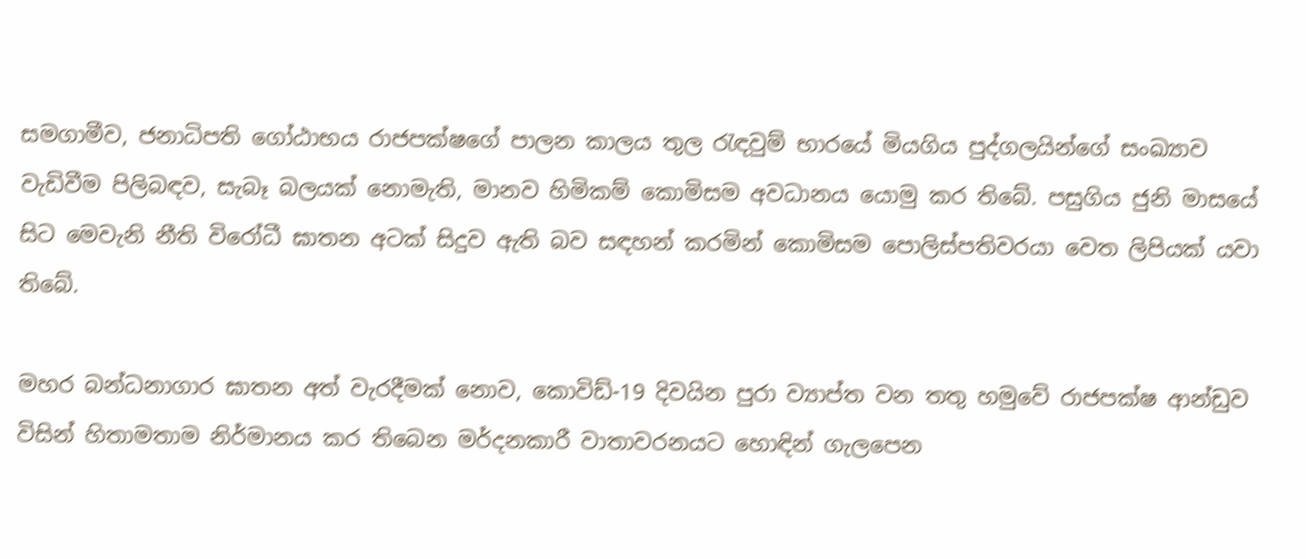සමගාමීව, ජනාධිපති ගෝඨාභය රාජපක්ෂගේ පාලන කාලය තුල රැඳවුම් භාරයේ මියගිය පුද්ගලයින්ගේ සංඛ්‍යාව වැඩිවීම පිලිබඳව, සැබෑ බලයක් නොමැති, මානව හිමිකම් කොමිසම අවධානය යොමු කර තිබේ. පසුගිය ජුනි මාසයේ සිට මෙවැනි නීති විරෝධී ඝාතන අටක් සිදුව ඇති බව සඳහන් කරමින් කොමිසම පොලිස්පතිවරයා වෙත ලිපියක් යවා තිබේ.

මහර බන්ධනාගාර ඝාතන අත් වැරදීමක් නොව, කොවිඩ්-19 දිවයින පුරා ව්‍යාප්ත වන තතු හමුවේ රාජපක්ෂ ආන්ඩුව විසින් හිතාමතාම නිර්මානය කර තිබෙන මර්දනකාරී වාතාවරනයට හොඳින් ගැලපෙන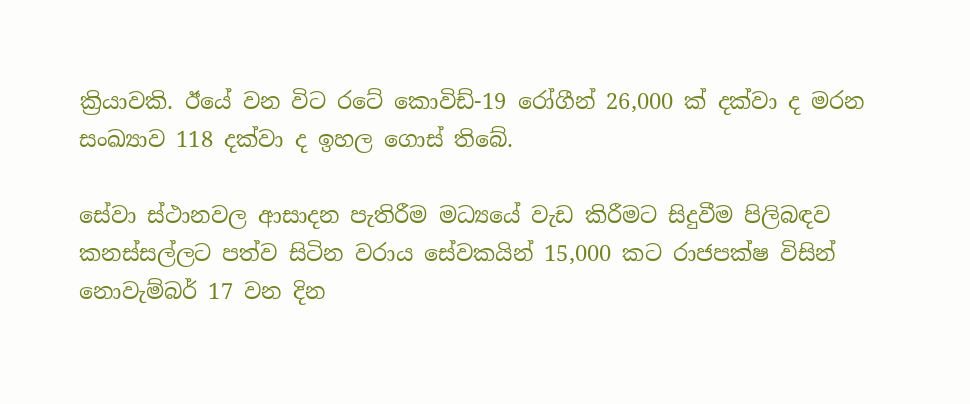ක්‍රියාවකි. ඊයේ වන විට රටේ කොවිඩ්-19 රෝගීන් 26,000 ක් දක්වා ද මරන සංඛ්‍යාව 118 දක්වා ද ඉහල ගොස් තිබේ.

සේවා ස්ථානවල ආසාදන පැතිරීම මධ්‍යයේ වැඩ කිරීමට සිදුවීම පිලිබඳව කනස්සල්ලට පත්ව සිටින වරාය සේවකයින් 15,000 කට රාජපක්ෂ විසින් නොවැම්බර් 17 වන දින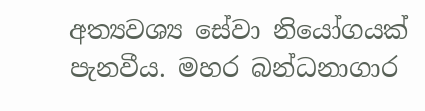අත්‍යවශ්‍ය සේවා නියෝගයක් පැනවීය. මහර බන්ධනාගාර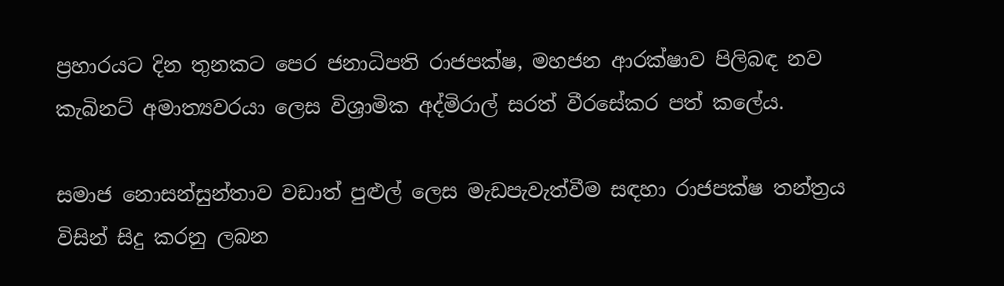ප්‍රහාරයට දින තුනකට පෙර ජනාධිපති රාජපක්ෂ, මහජන ආරක්ෂාව පිලිබඳ නව කැබිනට් අමාත්‍යවරයා ලෙස විශ්‍රාමික අද්මිරාල් සරත් වීරසේකර පත් කලේය.

සමාජ නොසන්සුන්තාව වඩාත් පුළුල් ලෙස මැඩපැවැත්වීම සඳහා රාජපක්ෂ තන්ත්‍රය විසින් සිදු කරනු ලබන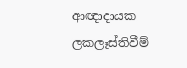ආඥාදායක ලකලෑස්තිවීම්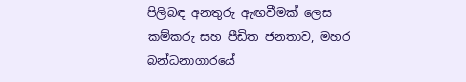පිලිබඳ අනතුරු ඇඟවීමක් ලෙස කම්කරු සහ පීඩිත ජනතාව, මහර බන්ධනාගාරයේ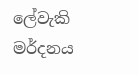ලේවැකි මර්දනය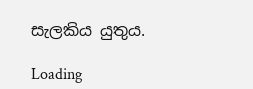සැලකිය යුතුය.

Loading